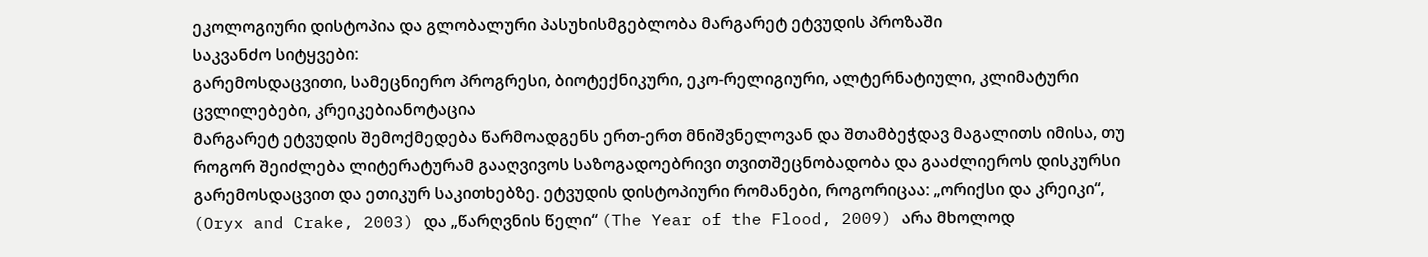ეკოლოგიური დისტოპია და გლობალური პასუხისმგებლობა მარგარეტ ეტვუდის პროზაში
საკვანძო სიტყვები:
გარემოსდაცვითი, სამეცნიერო პროგრესი, ბიოტექნიკური, ეკო-რელიგიური, ალტერნატიული, კლიმატური ცვლილებები, კრეიკებიანოტაცია
მარგარეტ ეტვუდის შემოქმედება წარმოადგენს ერთ-ერთ მნიშვნელოვან და შთამბეჭდავ მაგალითს იმისა, თუ როგორ შეიძლება ლიტერატურამ გააღვივოს საზოგადოებრივი თვითშეცნობადობა და გააძლიეროს დისკურსი გარემოსდაცვით და ეთიკურ საკითხებზე. ეტვუდის დისტოპიური რომანები, როგორიცაა: „ორიქსი და კრეიკი“, (Oryx and Crake, 2003) და „წარღვნის წელი“ (The Year of the Flood, 2009) არა მხოლოდ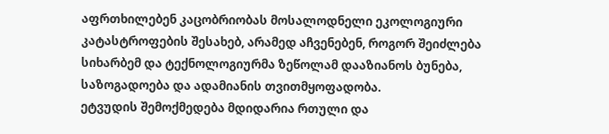აფრთხილებენ კაცობრიობას მოსალოდნელი ეკოლოგიური კატასტროფების შესახებ, არამედ აჩვენებენ, როგორ შეიძლება სიხარბემ და ტექნოლოგიურმა ზეწოლამ დააზიანოს ბუნება, საზოგადოება და ადამიანის თვითმყოფადობა.
ეტვუდის შემოქმედება მდიდარია რთული და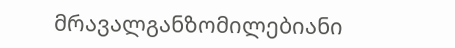მრავალგანზომილებიანი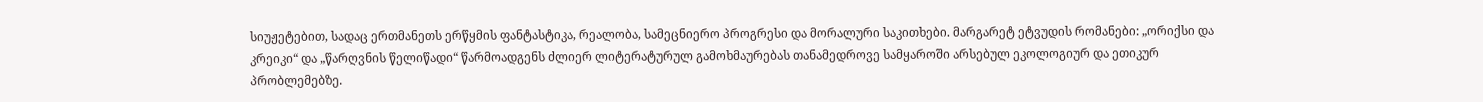სიუჟეტებით, სადაც ერთმანეთს ერწყმის ფანტასტიკა, რეალობა, სამეცნიერო პროგრესი და მორალური საკითხები. მარგარეტ ეტვუდის რომანები: „ორიქსი და კრეიკი“ და „წარღვნის წელიწადი“ წარმოადგენს ძლიერ ლიტერატურულ გამოხმაურებას თანამედროვე სამყაროში არსებულ ეკოლოგიურ და ეთიკურ პრობლემებზე.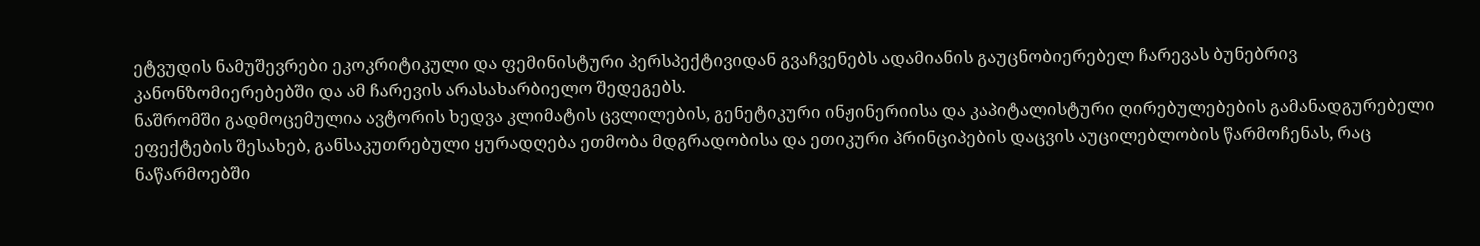ეტვუდის ნამუშევრები ეკოკრიტიკული და ფემინისტური პერსპექტივიდან გვაჩვენებს ადამიანის გაუცნობიერებელ ჩარევას ბუნებრივ კანონზომიერებებში და ამ ჩარევის არასახარბიელო შედეგებს.
ნაშრომში გადმოცემულია ავტორის ხედვა კლიმატის ცვლილების, გენეტიკური ინჟინერიისა და კაპიტალისტური ღირებულებების გამანადგურებელი ეფექტების შესახებ, განსაკუთრებული ყურადღება ეთმობა მდგრადობისა და ეთიკური პრინციპების დაცვის აუცილებლობის წარმოჩენას, რაც ნაწარმოებში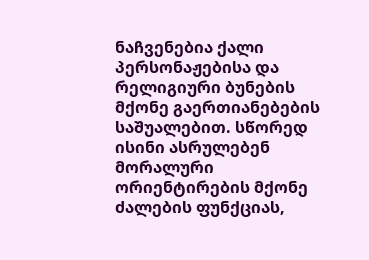ნაჩვენებია ქალი პერსონაჟებისა და რელიგიური ბუნების მქონე გაერთიანებების საშუალებით. სწორედ ისინი ასრულებენ მორალური ორიენტირების მქონე ძალების ფუნქციას,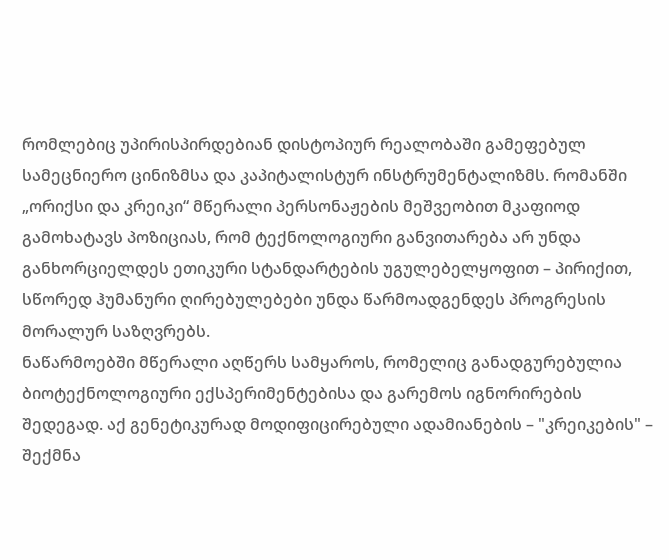რომლებიც უპირისპირდებიან დისტოპიურ რეალობაში გამეფებულ სამეცნიერო ცინიზმსა და კაპიტალისტურ ინსტრუმენტალიზმს. რომანში „ორიქსი და კრეიკი“ მწერალი პერსონაჟების მეშვეობით მკაფიოდ გამოხატავს პოზიციას, რომ ტექნოლოგიური განვითარება არ უნდა განხორციელდეს ეთიკური სტანდარტების უგულებელყოფით – პირიქით, სწორედ ჰუმანური ღირებულებები უნდა წარმოადგენდეს პროგრესის მორალურ საზღვრებს.
ნაწარმოებში მწერალი აღწერს სამყაროს, რომელიც განადგურებულია ბიოტექნოლოგიური ექსპერიმენტებისა და გარემოს იგნორირების შედეგად. აქ გენეტიკურად მოდიფიცირებული ადამიანების – "კრეიკების" – შექმნა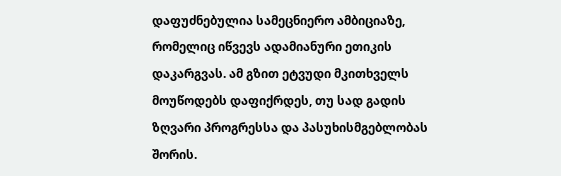დაფუძნებულია სამეცნიერო ამბიციაზე, რომელიც იწვევს ადამიანური ეთიკის დაკარგვას. ამ გზით ეტვუდი მკითხველს მოუწოდებს დაფიქრდეს, თუ სად გადის ზღვარი პროგრესსა და პასუხისმგებლობას შორის.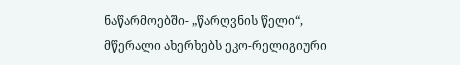ნაწარმოებში- „წარღვნის წელი“, მწერალი ახერხებს ეკო-რელიგიური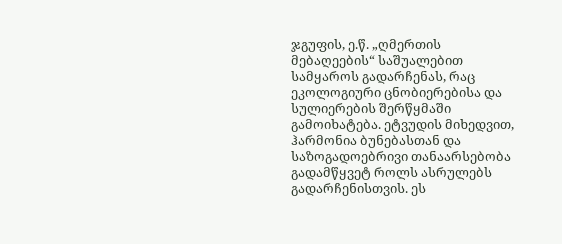ჯგუფის, ე.წ. „ღმერთის მებაღეების“ საშუალებით სამყაროს გადარჩენას, რაც ეკოლოგიური ცნობიერებისა და სულიერების შერწყმაში გამოიხატება. ეტვუდის მიხედვით, ჰარმონია ბუნებასთან და საზოგადოებრივი თანაარსებობა გადამწყვეტ როლს ასრულებს გადარჩენისთვის. ეს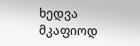ხედვა მკაფიოდ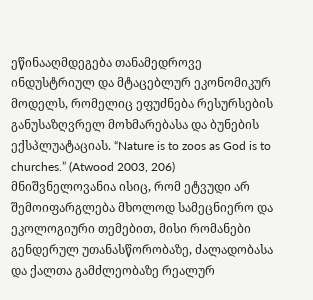ეწინააღმდეგება თანამედროვე ინდუსტრიულ და მტაცებლურ ეკონომიკურ მოდელს, რომელიც ეფუძნება რესურსების განუსაზღვრელ მოხმარებასა და ბუნების ექსპლუატაციას. “Nature is to zoos as God is to churches.” (Atwood 2003, 206)
მნიშვნელოვანია ისიც, რომ ეტვუდი არ შემოიფარგლება მხოლოდ სამეცნიერო და ეკოლოგიური თემებით, მისი რომანები გენდერულ უთანასწორობაზე, ძალადობასა და ქალთა გამძლეობაზე რეალურ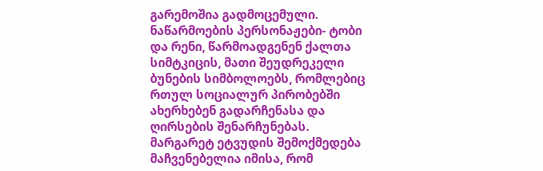გარემოშია გადმოცემული. ნაწარმოების პერსონაჟები- ტობი და რენი, წარმოადგენენ ქალთა სიმტკიცის, მათი შეუდრეკელი ბუნების სიმბოლოებს, რომლებიც რთულ სოციალურ პირობებში ახერხებენ გადარჩენასა და ღირსების შენარჩუნებას.
მარგარეტ ეტვუდის შემოქმედება მაჩვენებელია იმისა, რომ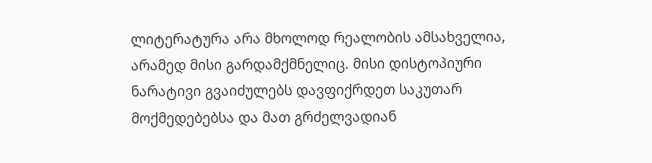ლიტერატურა არა მხოლოდ რეალობის ამსახველია, არამედ მისი გარდამქმნელიც. მისი დისტოპიური ნარატივი გვაიძულებს დავფიქრდეთ საკუთარ მოქმედებებსა და მათ გრძელვადიან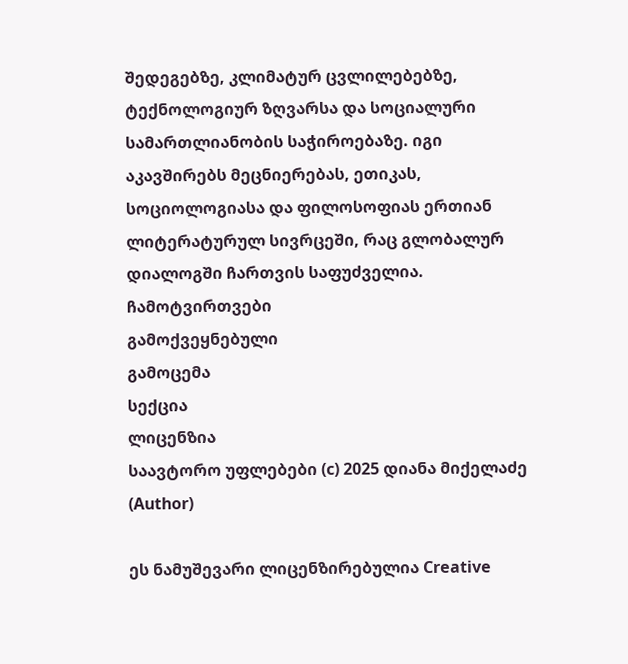შედეგებზე, კლიმატურ ცვლილებებზე, ტექნოლოგიურ ზღვარსა და სოციალური სამართლიანობის საჭიროებაზე. იგი აკავშირებს მეცნიერებას, ეთიკას, სოციოლოგიასა და ფილოსოფიას ერთიან ლიტერატურულ სივრცეში, რაც გლობალურ დიალოგში ჩართვის საფუძველია.
ჩამოტვირთვები
გამოქვეყნებული
გამოცემა
სექცია
ლიცენზია
საავტორო უფლებები (c) 2025 დიანა მიქელაძე (Author)

ეს ნამუშევარი ლიცენზირებულია Creative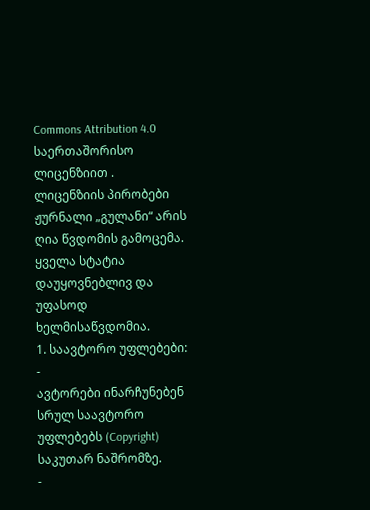Commons Attribution 4.0 საერთაშორისო ლიცენზიით .
ლიცენზიის პირობები
ჟურნალი „გულანი“ არის ღია წვდომის გამოცემა. ყველა სტატია დაუყოვნებლივ და უფასოდ ხელმისაწვდომია.
1. საავტორო უფლებები:
-
ავტორები ინარჩუნებენ სრულ საავტორო უფლებებს (Copyright) საკუთარ ნაშრომზე.
-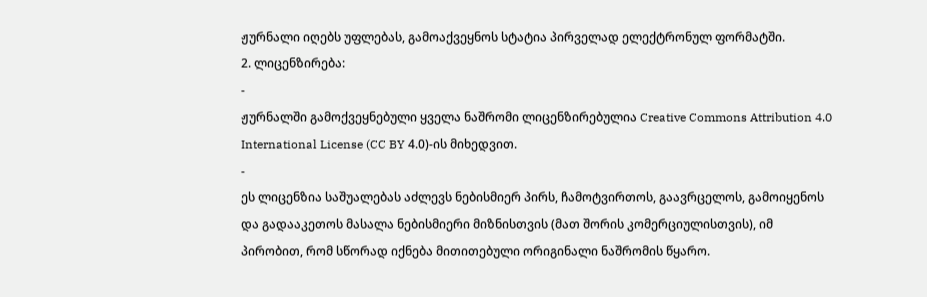ჟურნალი იღებს უფლებას, გამოაქვეყნოს სტატია პირველად ელექტრონულ ფორმატში.
2. ლიცენზირება:
-
ჟურნალში გამოქვეყნებული ყველა ნაშრომი ლიცენზირებულია Creative Commons Attribution 4.0 International License (CC BY 4.0)-ის მიხედვით.
-
ეს ლიცენზია საშუალებას აძლევს ნებისმიერ პირს, ჩამოტვირთოს, გაავრცელოს, გამოიყენოს და გადააკეთოს მასალა ნებისმიერი მიზნისთვის (მათ შორის კომერციულისთვის), იმ პირობით, რომ სწორად იქნება მითითებული ორიგინალი ნაშრომის წყარო.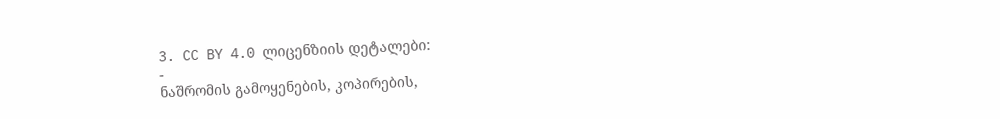3. CC BY 4.0 ლიცენზიის დეტალები:
-
ნაშრომის გამოყენების, კოპირების,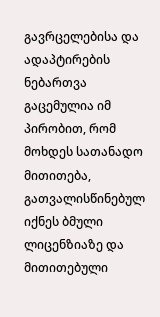გავრცელებისა და ადაპტირების ნებართვა გაცემულია იმ პირობით, რომ მოხდეს სათანადო მითითება, გათვალისწინებულ იქნეს ბმული ლიცენზიაზე და მითითებული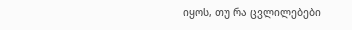იყოს, თუ რა ცვლილებები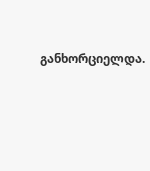განხორციელდა.